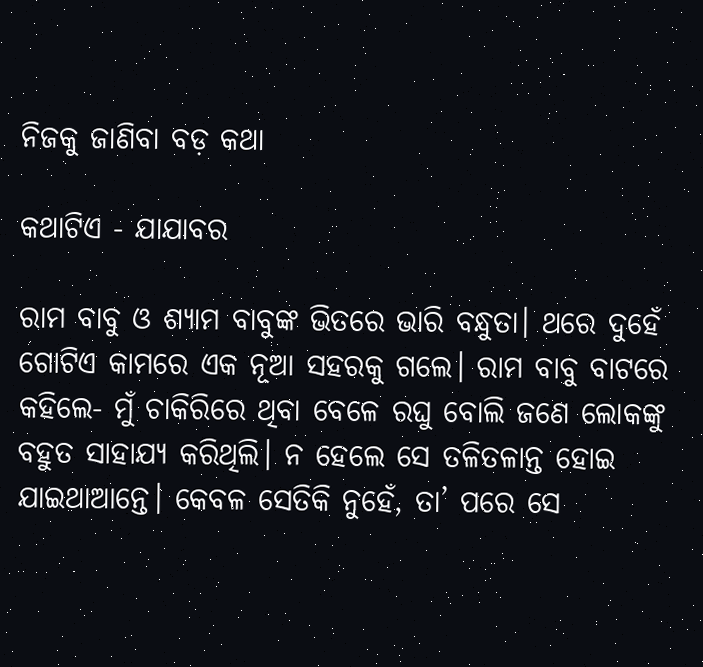ନିଜକୁ ଜାଣିବା ବଡ଼ କଥା

କଥାଟିଏ - ଯାଯାବର

ରାମ ବାବୁ ଓ ଶ୍ୟାମ ବାବୁଙ୍କ ଭିତରେ ଭାରି ବନ୍ଧୁତା। ଥରେ ଦୁହେଁ ଗୋଟିଏ କାମରେ ଏକ ନୂଆ ସହରକୁ ଗଲେ। ରାମ ବାବୁ ବାଟରେ କହିଲେ- ମୁଁ ଚାକିରିରେ ଥିବା ବେଳେ ରଘୁ ବୋଲି ଜଣେ ଲୋକଙ୍କୁ ବହୁତ ସାହାଯ୍ୟ କରିଥିଲି। ନ ହେଲେ ସେ ତଳିତଳାନ୍ତ ହୋଇ ଯାଇଥାଆନ୍ତେ। କେବଳ ସେତିକି ନୁହେଁ, ତା’ ପରେ ସେ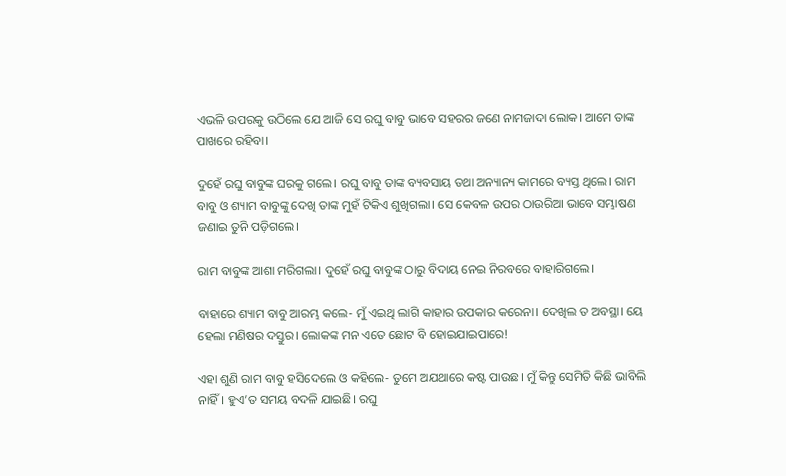ଏଭଳି ଉପରକୁ ଉଠିଲେ ଯେ ଆଜି ସେ ରଘୁ ବାବୁ ଭାବେ ସହରର ଜଣେ ନାମଜାଦା ଲୋକ। ଆମେ ତାଙ୍କ ପାଖରେ ରହିବା।

ଦୁହେଁ ରଘୁ ବାବୁଙ୍କ ଘରକୁ ଗଲେ। ରଘୁ ବାବୁ ତାଙ୍କ ବ୍ୟବସାୟ ତଥା ଅନ୍ୟାନ୍ୟ କାମରେ ବ୍ୟସ୍ତ ଥିଲେ। ରାମ ବାବୁ ଓ ଶ୍ୟାମ ବାବୁଙ୍କୁ ଦେଖି ତାଙ୍କ ମୁହଁ ଟିକିଏ ଶୁଖିଗଲା। ସେ କେବଳ ଉପର ଠାଉରିଆ ଭାବେ ସମ୍ଭାଷଣ ଜଣାଇ ତୁନି ପଡ଼ିଗଲେ।

ରାମ ବାବୁଙ୍କ ଆଶା ମରିଗଲା। ଦୁହେଁ ରଘୁ ବାବୁଙ୍କ ଠାରୁ ବିଦାୟ ନେଇ ନିରବରେ ବାହାରିଗଲେ।

ବାହାରେ ଶ୍ୟାମ ବାବୁ ଆରମ୍ଭ କଲେ- ମୁଁ ଏଇଥି ଲାଗି କାହାର ଉପକାର କରେନା। ଦେଖିଲ ତ ଅବସ୍ଥା। ୟେ ହେଲା ମଣିଷର ଦସ୍ତୁର। ଲୋକଙ୍କ ମନ ଏତେ ଛୋଟ ବି ହୋଇଯାଇପାରେ!

ଏହା ଶୁଣି ରାମ ବାବୁ ହସିଦେଲେ ଓ କହିଲେ- ତୁମେ ଅଯଥାରେ କଷ୍ଟ ପାଉଛ। ମୁଁ କିନ୍ତୁ ସେମିତି କିଛି ଭାବିଲି ନାହିଁ। ହୁଏ’ତ ସମୟ ବଦଳି ଯାଇଛି। ରଘୁ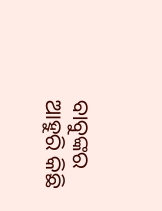ବାବୁଙ୍କର ଆହୁରି କିଛି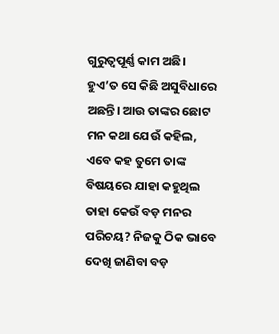ଗୁରୁତ୍ବପୂର୍ଣ୍ଣ କାମ ଅଛି। ହୁଏ’ତ ସେ କିଛି ଅସୁବିଧାରେ ଅଛନ୍ତି। ଆଉ ତାଙ୍କର ଛୋଟ ମନ କଥା ଯେଉଁ କହିଲ, ଏବେ କହ ତୁମେ ତାଙ୍କ ବିଷୟରେ ଯାହା କହୁଥିଲ ତାହା କେଉଁ ବଡ଼ ମନର ପରିଚୟ? ନିଜକୁ ଠିକ ଭାବେ ଦେଖି ଜାଣିବା ବଡ଼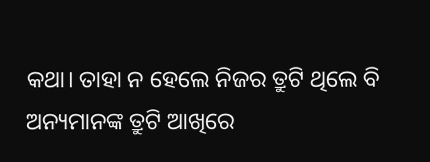କଥା। ତାହା ନ ହେଲେ ନିଜର ତ୍ରୁଟି ଥିଲେ ବି ଅନ୍ୟମାନଙ୍କ ତ୍ରୁଟି ଆଖିରେ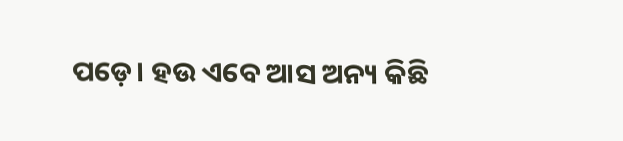ପଡ଼େ। ହଉ ଏବେ ଆସ ଅନ୍ୟ କିଛି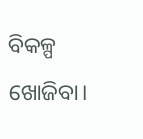ବିକଳ୍ପ ଖୋଜିବା।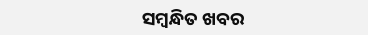ସମ୍ବନ୍ଧିତ ଖବର